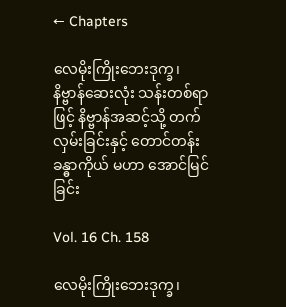← Chapters

လေမိုးကြိုးဘေးဒုက္ခ၊ နိဗ္ဗာန်ဆေးလုံး သန်းတစ်ရာဖြင့် နိဗ္ဗာန်အဆင့်သို့ တက်လှမ်းခြင်းနှင့် တောင်တန်းခန္ဓာကိုယ် မဟာ အောင်မြင်ခြင်း

Vol. 16 Ch. 158

လေမိုးကြိုးဘေးဒုက္ခ၊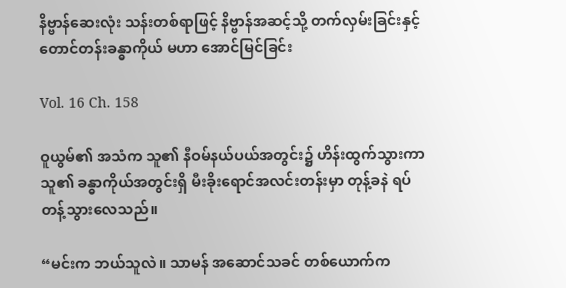နိဗ္ဗာန်ဆေးလုံး သန်းတစ်ရာဖြင့် နိဗ္ဗာန်အဆင့်သို့ တက်လှမ်းခြင်းနှင့် တောင်တန်းခန္ဓာကိုယ် မဟာ အောင်မြင်ခြင်း

Vol. 16 Ch. 158

ဝူယွမ်၏ အသံက သူ၏ နီဝမ်နယ်ပယ်အတွင်း၌ ဟိန်းထွက်သွားကာ သူ၏ ခန္ဓာကိုယ်အတွင်းရှိ မီးခိုးရောင်အလင်းတန်းမှာ တုန့်ခနဲ ရပ်တန့်သွားလေသည်။

“မင်းက ဘယ်သူလဲ။ သာမန် အဆောင်သခင် တစ်ယောက်က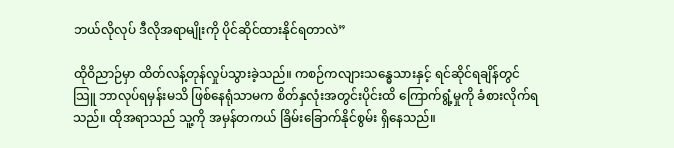ဘယ်လိုလုပ် ဒီလိုအရာမျိုးကို ပိုင်ဆိုင်ထားနိုင်ရတာလဲ”

ထိုဝိညာဉ်မှာ ထိတ်လန့်တုန်လှုပ်သွားခဲ့သည်။ ကစဉ်ကလျားသန္ဓေသားနှင့် ရင်ဆိုင်ရချိန်တွင် သြူ ဘာလုပ်ရမှန်းမသိ ဖြစ်နေရုံသာမက စိတ်နှလုံးအတွင်းပိုင်းထိ ကြောက်ရွံ့မှုကို ခံစားလိုက်ရသည်။ ထိုအရာသည် သူ့ကို အမှန်တကယ် ခြိမ်းခြောက်နိုင်စွမ်း ရှိနေသည်။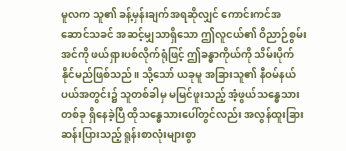မူလက သူ၏ ခန့်မှန်းချက်အရဆိုလျှင် ကောင်းကင်အဆောင်သခင် အဆင့်မျှသာရှိသော ဤလူငယ်၏ ဝိညာဉ်စွမ်းအင်ကို ဖယ်ရှားပစ်လိုက်ရုံဖြင့် ဤခန္ဓာကိုယ်ကို သိမ်းပိုက်နိုင်မည်ဖြစ်သည်။ သို့သော် ယခုမူ အခြားသူ၏ နီဝမ်နယ်ပယ်အတွင်း၌ သူတစ်ခါမှ မမြင်ဖူးသည့် အံ့ဖွယ်သန္ဓေသားတစ်ခု ရှိနေခဲ့ပြီ ထိုသန္ဓေသားပေါ်တွင်လည်း အလွန်ထူးခြားဆန်းပြားသည့် ရူန်းစာလုံးများစွာ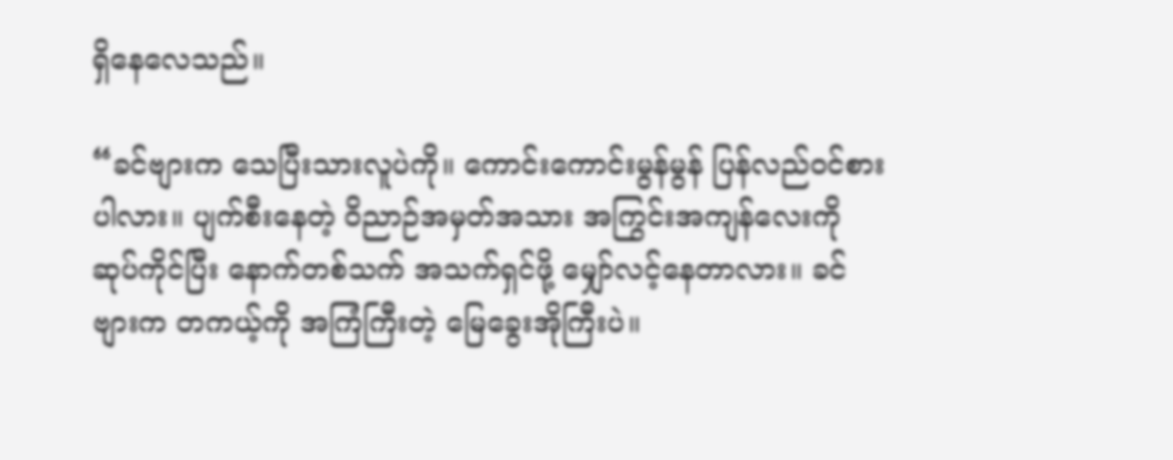ရှိနေလေသည်။

“ခင်ဗျားက သေပြီးသားလူပဲကို။ ကောင်းကောင်းမွန်မွန် ပြန်လည်ဝင်စားပါလား။ ပျက်စီးနေတဲ့ ဝိညာဉ်အမှတ်အသား အကြွင်းအကျန်လေးကို ဆုပ်ကိုင်ပြီး နောက်တစ်သက် အသက်ရှင်ဖို့ မျှော်လင့်နေတာလား။ ခင်ဗျားက တကယ့်ကို အကြံကြီးတဲ့ မြေခွေးအိုကြီးပဲ။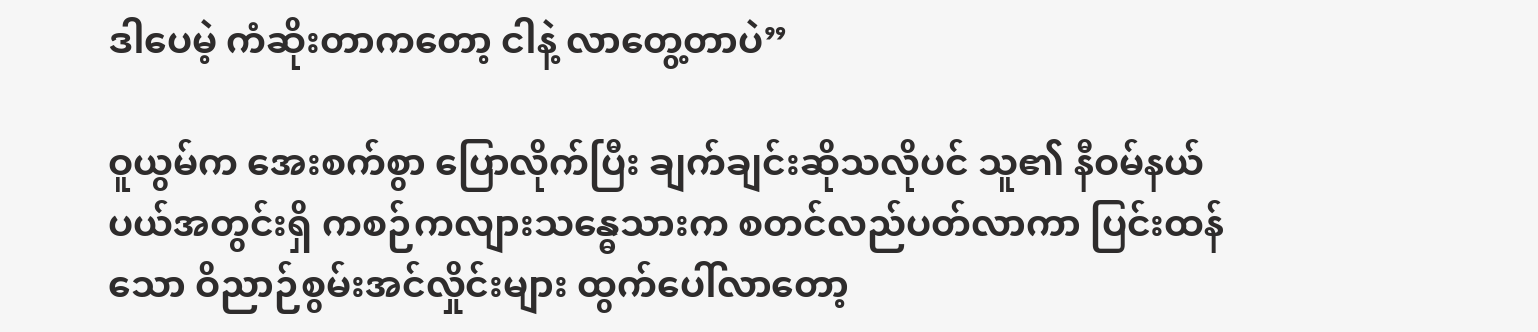ဒါပေမဲ့ ကံဆိုးတာကတော့ ငါနဲ့ လာတွေ့တာပဲ”

ဝူယွမ်က အေးစက်စွာ ပြောလိုက်ပြီး ချက်ချင်းဆိုသလိုပင် သူ၏ နီဝမ်နယ်ပယ်အတွင်းရှိ ကစဉ်ကလျားသန္ဓေသားက စတင်လည်ပတ်လာကာ ပြင်းထန်သော ဝိညာဉ်စွမ်းအင်လှိုင်းများ ထွက်ပေါ်လာတော့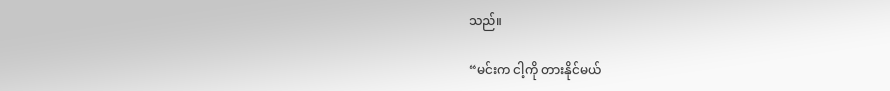သည်။

“မင်းက ငါ့ကို တားနိုင်မယ်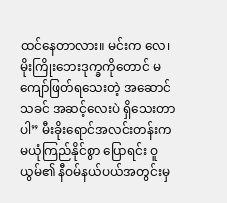ထင်နေတာလား။ မင်းက လေ၊မိုးကြိုးဘေးဒုက္ခကိုတောင် မကျော်ဖြတ်ရသေးတဲ့ အဆောင်သခင် အဆင့်လေးပဲ ရှိသေးတာပါ” မီးခိုးရောင်အလင်းတန်းက မယုံကြည်နိုင်စွာ ပြောရင်း ဝူယွမ်၏ နီဝမ်နယ်ပယ်အတွင်းမှ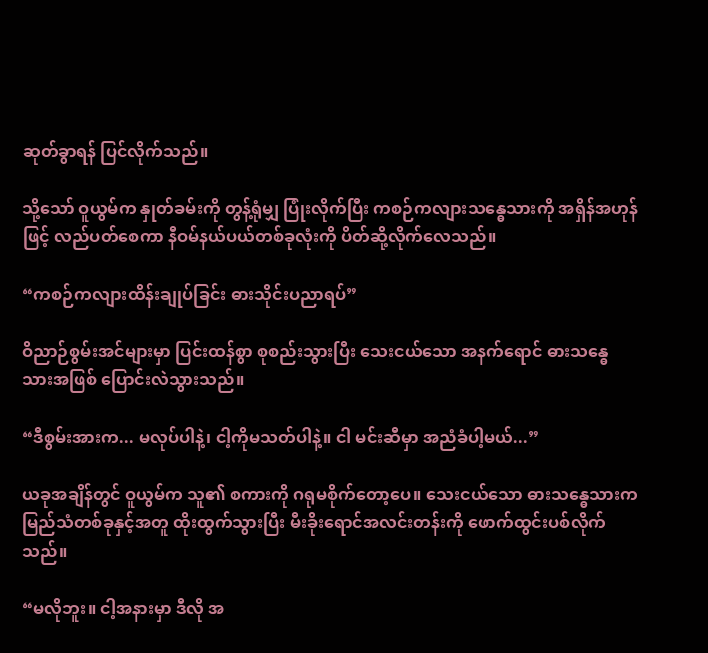ဆုတ်ခွာရန် ပြင်လိုက်သည်။

သို့သော် ဝူယွမ်က နှုတ်ခမ်းကို တွန့်ရုံမျှ ပြုံးလိုက်ပြီး ကစဉ်ကလျားသန္ဓေသားကို အရှိန်အဟုန်ဖြင့် လည်ပတ်စေကာ နီဝမ်နယ်ပယ်တစ်ခုလုံးကို ပိတ်ဆို့လိုက်လေသည်။

“ကစဉ်ကလျားထိန်းချုပ်ခြင်း ဓားသိုင်းပညာရပ်”

ဝိညာဉ်စွမ်းအင်များမှာ ပြင်းထန်စွာ စုစည်းသွားပြီး သေးငယ်သော အနက်ရောင် ဓားသန္ဓေသားအဖြစ် ပြောင်းလဲသွားသည်။

“ဒီစွမ်းအားက... မလုပ်ပါနဲ့၊ ငါ့ကိုမသတ်ပါနဲ့။ ငါ မင်းဆီမှာ အညံခံပါ့မယ်...”

ယခုအချိန်တွင် ဝူယွမ်က သူ၏ စကားကို ဂရုမစိုက်တော့ပေ။ သေးငယ်သော ဓားသန္ဓေသားက မြည်သံတစ်ခုနှင့်အတူ ထိုးထွက်သွားပြီး မီးခိုးရောင်အလင်းတန်းကို ဖောက်ထွင်းပစ်လိုက်သည်။

“မလိုဘူး။ ငါ့အနားမှာ ဒီလို အ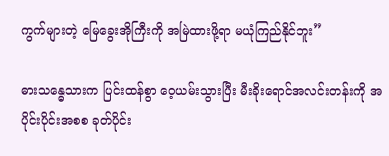ကွက်များတဲ့ မြေခွေးအိုကြီးကို အမြဲထားဖို့ရာ မယုံကြည်နိုင်ဘူး”

ဓားသန္ဓေသားက ပြင်းထန်စွာ ဝေ့ယမ်းသွားပြီး မီးခိုးရောင်အလင်းတန်းကို အပိုင်းပိုင်းအစစ ခုတ်ပိုင်း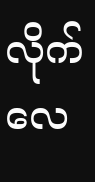လိုက်လေ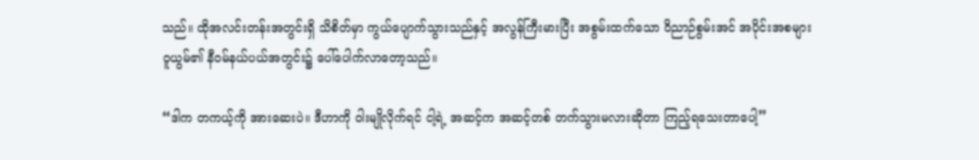သည်။ ထိုအလင်းတန်းအတွင်းရှိ သိစိတ်မှာ ကွယ်ပျောက်သွားသည်နှင့် အလွန်ကြီးမားပြီး အစွမ်းထက်သော ဝိညာဉ်စွမ်းအင် အပိုင်းအစများ ဝူယွမ်၏ နီဝမ်နယ်ပယ်အတွင်း၌ ပေါ်ပေါက်လာတော့သည်။

“ဒါက တကယ့်ကို အားဆေးပဲ။ ဒီဟာကို ဝါးမျိုလိုက်ရင် ငါ့ရဲ့ အဆင့်က အဆင့်တစ် တက်သွားမလားဆိုတာ ကြည့်ရသေးတာပေါ့”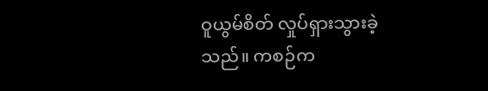ဝူယွမ်စိတ် လှုပ်ရှားသွားခဲ့သည်။ ကစဉ်က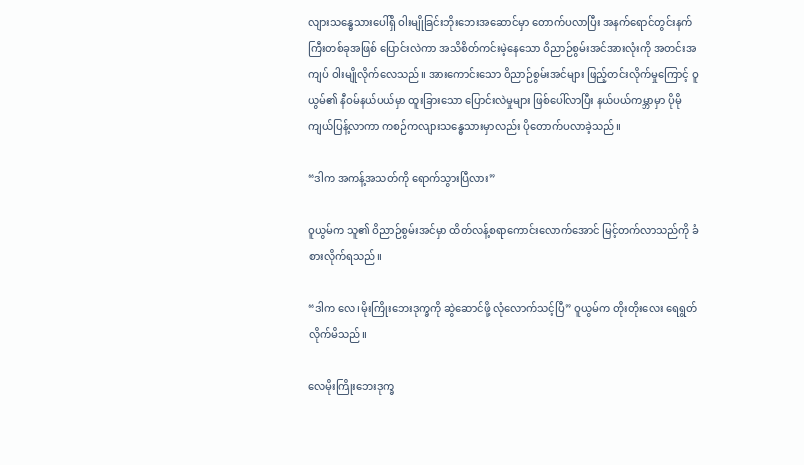လျားသန္ဓေသားပေါ်ရှိ ဝါးမျိုခြင်းဘိုးဘေးအဆောင်မှာ တောက်ပလာပြီး အနက်ရောင်တွင်းနက်ကြီးတစ်ခုအဖြစ် ပြောင်းလဲကာ အသိစိတ်ကင်းမဲ့နေသော ဝိညာဉ်စွမ်းအင်အားလုံးကို အတင်းအကျပ် ဝါးမျိုလိုက်လေသည်။ အားကောင်းသော ဝိညာဉ်စွမ်းအင်များ ဖြည့်တင်းလိုက်မှုကြောင့် ဝူယွမ်၏ နီဝမ်နယ်ပယ်မှာ ထူးခြားသော ပြောင်းလဲမှုများ ဖြစ်ပေါ်လာပြီး နယ်ပယ်ကမ္ဘာမှာ ပိုမိုကျယ်ပြန့်လာကာ ကစဉ်ကလျားသန္ဓေသားမှာလည်း ပိုတောက်ပလာခဲ့သည်။

“ဒါက အကန့်အသတ်ကို ရောက်သွားပြီလား”

ဝူယွမ်က သူ၏ ဝိညာဉ်စွမ်းအင်မှာ ထိတ်လန့်စရာကောင်းလောက်အောင် မြင့်တက်လာသည်ကို ခံစားလိုက်ရသည်။

“ဒါက လေ၊မိုးကြိုးဘေးဒုက္ခကို ဆွဲဆောင်ဖို့ လုံလောက်သင့်ပြီ” ဝူယွမ်က တိုးတိုးလေး ရေရွတ်လိုက်မိသည်။

လေမိုးကြိုးဘေးဒုက္ခ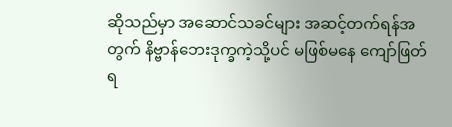ဆိုသည်မှာ အဆောင်သခင်များ အဆင့်တက်ရန်အတွက် နိဗ္ဗာန်ဘေးဒုက္ခကဲ့သို့ပင် မဖြစ်မနေ ကျော်ဖြတ်ရ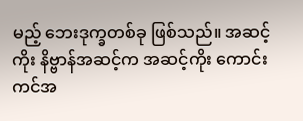မည့် ဘေးဒုက္ခတစ်ခု ဖြစ်သည်။ အဆင့်ကိုး နိဗ္ဗာန်အဆင့်က အဆင့်ကိုး ကောင်းကင်အ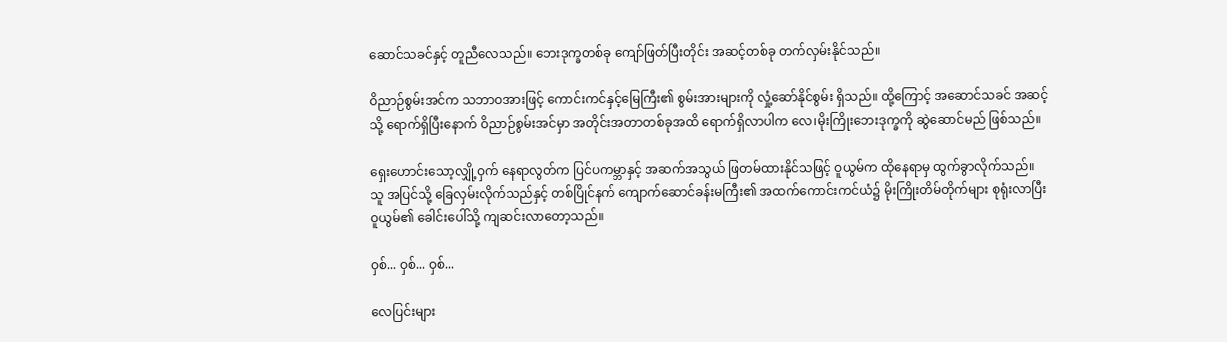ဆောင်သခင်နှင့် တူညီလေသည်။ ဘေးဒုက္ခတစ်ခု ကျော်ဖြတ်ပြီးတိုင်း အဆင့်တစ်ခု တက်လှမ်းနိုင်သည်။

ဝိညာဉ်စွမ်းအင်က သဘာဝအားဖြင့် ကောင်းကင်နှင့်မြေကြီး၏ စွမ်းအားများကို လှုံ့ဆော်နိုင်စွမ်း ရှိသည်။ ထို့ကြောင့် အဆောင်သခင် အဆင့်သို့ ရောက်ရှိပြီးနောက် ဝိညာဉ်စွမ်းအင်မှာ အတိုင်းအတာတစ်ခုအထိ ရောက်ရှိလာပါက လေ၊မိုးကြိုးဘေးဒုက္ခကို ဆွဲဆောင်မည် ဖြစ်သည်။

ရှေးဟောင်းသော့လျှို့ဝှက် နေရာလွတ်က ပြင်ပကမ္ဘာနှင့် အဆက်အသွယ် ဖြတမ်ထားနိုင်သဖြင့် ဝူယွမ်က ထိုနေရာမှ ထွက်ခွာလိုက်သည်။ သူ အပြင်သို့ ခြေလှမ်းလိုက်သည်နှင့် တစ်ပြိုင်နက် ကျောက်ဆောင်ခန်းမကြီး၏ အထက်ကောင်းကင်ယံ၌ မိုးကြိုးတိမ်တိုက်များ စုရုံးလာပြီး ဝူယွမ်၏ ခေါင်းပေါ်သို့ ကျဆင်းလာတော့သည်။

ဝှစ်... ဝှစ်... ဝှစ်...

လေပြင်းများ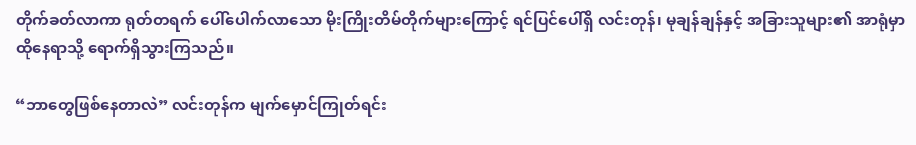တိုက်ခတ်လာကာ ရုတ်တရက် ပေါ်ပေါက်လာသော မိုးကြိုးတိမ်တိုက်များကြောင့် ရင်ပြင်ပေါ်ရှိ လင်းတုန်၊ မုချန်ချန်နှင့် အခြားသူများ၏ အာရုံမှာ ထိုနေရာသို့ ရောက်ရှိသွားကြသည်။

“ဘာတွေဖြစ်နေတာလဲ” လင်းတုန်က မျက်မှောင်ကြုတ်ရင်း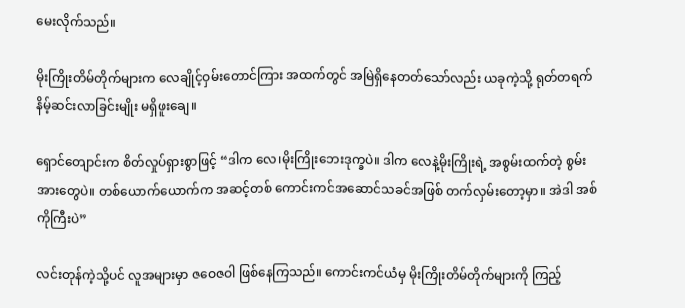မေးလိုက်သည်။

မိုးကြိုးတိမ်တိုက်များက လေချိုင့်ဝှမ်းတောင်ကြား အထက်တွင် အမြဲရှိနေတတ်သော်လည်း ယခုကဲ့သို့ ရုတ်တရက် နိမ့်ဆင်းလာခြင်းမျိုး မရှိဖူးချေ။

ရှောင်တျောင်းက စိတ်လှုပ်ရှားစွာဖြင့် “ဒါက လေ၊မိုးကြိုးဘေးဒုက္ခပဲ။ ဒါက လေနဲ့မိုးကြိုးရဲ့ အစွမ်းထက်တဲ့ စွမ်းအားတွေပဲ။ တစ်ယောက်ယောက်က အဆင့်တစ် ကောင်းကင်အဆောင်သခင်အဖြစ် တက်လှမ်းတော့မှာ။ အဲဒါ အစ်ကိုကြီးပဲ”

လင်းတုန်ကဲ့သို့ပင် လူအများမှာ ဇဝေဇဝါ ဖြစ်နေကြသည်။ ကောင်းကင်ယံမှ မိုးကြိုးတိမ်တိုက်များကို ကြည့်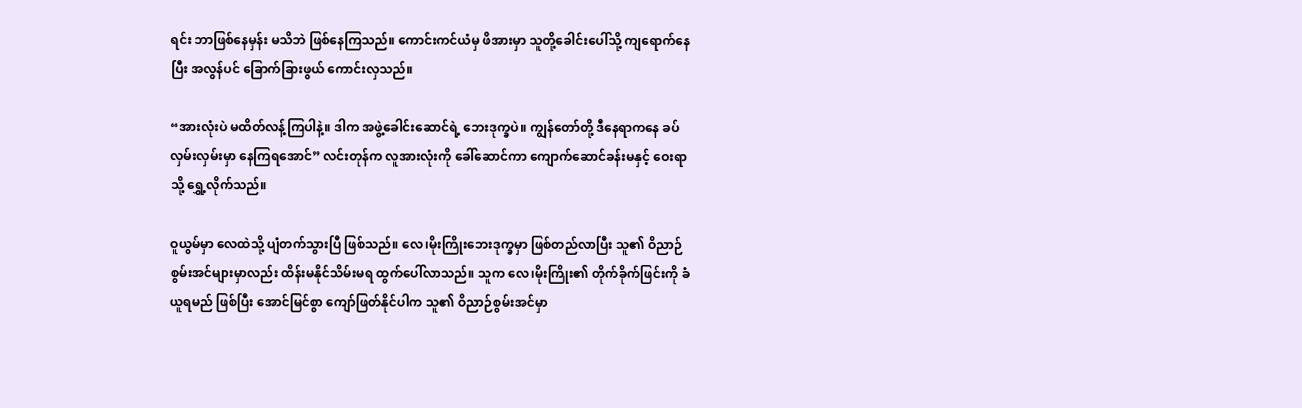ရင်း ဘာဖြစ်နေမှန်း မသိဘဲ ဖြစ်နေကြသည်။ ကောင်းကင်ယံမှ ဖိအားမှာ သူတို့ခေါင်းပေါ်သို့ ကျရောက်နေပြီး အလွန်ပင် ခြောက်ခြားဖွယ် ကောင်းလှသည်။

“အားလုံးပဲ မထိတ်လန့်ကြပါနဲ့။ ဒါက အဖွဲ့ခေါင်းဆောင်ရဲ့ ဘေးဒုက္ခပဲ။ ကျွန်တော်တို့ ဒီနေရာကနေ ခပ်လှမ်းလှမ်းမှာ နေကြရအောင်” လင်းတုန်က လူအားလုံးကို ခေါ်ဆောင်ကာ ကျောက်ဆောင်ခန်းမနှင့် ဝေးရာသို့ ရွှေ့လိုက်သည်။

ဝူယွမ်မှာ လေထဲသို့ ပျံတက်သွားပြီ ဖြစ်သည်။ လေ၊မိုးကြိုးဘေးဒုက္ခမှာ ဖြစ်တည်လာပြီး သူ၏ ဝိညာဉ်စွမ်းအင်များမှာလည်း ထိန်းမနိုင်သိမ်းမရ ထွက်ပေါ်လာသည်။ သူက လေ၊မိုးကြိုး၏ တိုက်ခိုက်ဖြင်းကို ခံယူရမည် ဖြစ်ပြီး အောင်မြင်စွာ ကျော်ဖြတ်နိုင်ပါက သူ၏ ဝိညာဉ်စွမ်းအင်မှာ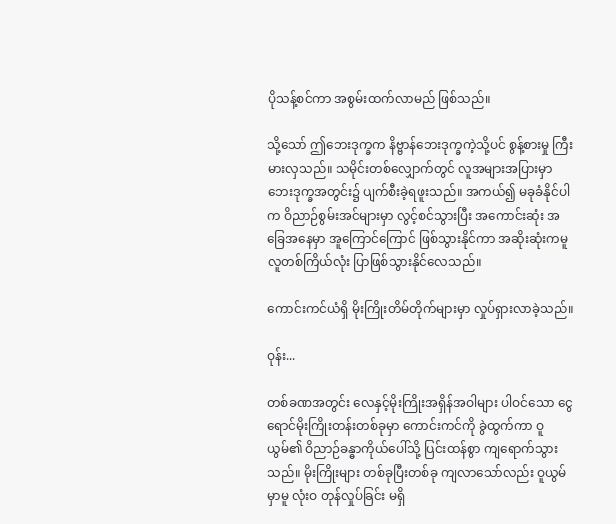ပိုသန့်စင်ကာ အစွမ်းထက်လာမည် ဖြစ်သည်။

သို့သော် ဤဘေးဒုက္ခက နိဗ္ဗာန်ဘေးဒုက္ခကဲ့သို့ပင် စွန့်စားမှု ကြီးမားလှသည်။ သမိုင်းတစ်လျှောက်တွင် လူအများအပြားမှာ ဘေးဒုက္ခအတွင်း၌ ပျက်စီးခဲ့ရဖူးသည်။ အကယ်၍ မခုခံနိုင်ပါက ဝိညာဉ်စွမ်းအင်များမှာ လွင့်စင်သွားပြီး အကောင်းဆုံး အခြေအနေမှာ အူကြောင်ကြောင် ဖြစ်သွားနိုင်ကာ အဆိုးဆုံးကမူ လူတစ်ကြိယ်လုံး ပြာဖြစ်သွားနိုင်လေသည်။

ကောင်းကင်ယံရှိ မိုးကြိုးတိမ်တိုက်များမှာ လှုပ်ရှားလာခဲ့သည်။

ဝုန်း...

တစ်ခဏအတွင်း လေနှင့်မိုးကြိုးအရှိန်အဝါများ ပါဝင်သော ငွေရောင်မိုးကြိုးတန်းတစ်ခုမှာ ကောင်းကင်ကို ခွဲထွက်ကာ ဝူယွမ်၏ ဝိညာဉ်ခန္ဓာကိုယ်ပေါ်သို့ ပြင်းထန်စွာ ကျရောက်သွားသည်။ မိုးကြိုးများ တစ်ခုပြီးတစ်ခု ကျလာသော်လည်း ဝူယွမ်မှာမူ လုံးဝ တုန်လှုပ်ခြင်း မရှိ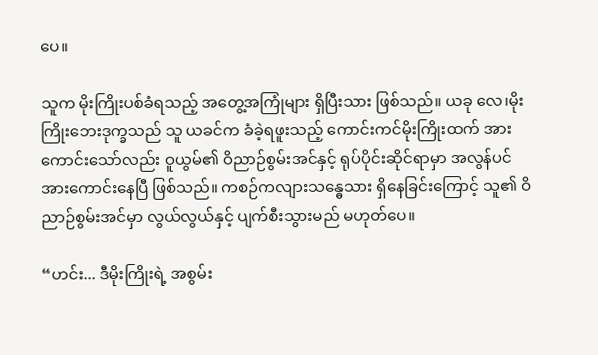ပေ။

သူက မိုးကြိုးပစ်ခံရသည့် အတွေ့အကြုံများ ရှိပြီးသား ဖြစ်သည်။ ယခု လေ၊မိုးကြိုးဘေးဒုက္ခသည် သူ ယခင်က ခံခဲ့ရဖူးသည့် ကောင်းကင်မိုးကြိုးထက် အားကောင်းသော်လည်း ဝူယွမ်၏ ဝိညာဉ်စွမ်းအင်နှင့် ရုပ်ပိုင်းဆိုင်ရာမှာ အလွန်ပင် အားကောင်းနေပြီ ဖြစ်သည်။ ကစဉ်ကလျားသန္ဓေသား ရှိနေခြင်းကြောင့် သူ၏ ဝိညာဉ်စွမ်းအင်မှာ လွယ်လွယ်နှင့် ပျက်စီးသွားမည် မဟုတ်ပေ။

“ဟင်း... ဒီမိုးကြိုးရဲ့ အစွမ်း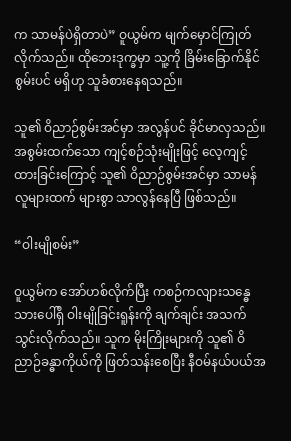က သာမန်ပဲရှိတာပဲ” ဝူယွမ်က မျက်မှောင်ကြုတ်လိုက်သည်။ ထိုဘေးဒုက္ခမှာ သူ့ကို ခြိမ်းခြောက်နိုင်စွမ်းပင် မရှိဟု သူခံစားနေရသည်။

သူ၏ ဝိညာဉ်စွမ်းအင်မှာ အလွန်ပင် ခိုင်မာလှသည်။ အစွမ်းထက်သော ကျင့်စဉ်သုံးမျိုးဖြင့် လေ့ကျင့်ထားခြင်းကြောင့် သူ၏ ဝိညာဉ်စွမ်းအင်မှာ သာမန်လူများထက် များစွာ သာလွန်နေပြီ ဖြစ်သည်။

“ဝါးမျိုစမ်း”

ဝူယွမ်က အော်ဟစ်လိုက်ပြီး ကစဉ်ကလျားသန္ဓေသားပေါ်ရှိ ဝါးမျိုခြင်းရူန်းကို ချက်ချင်း အသက်သွင်းလိုက်သည်။ သူက မိုးကြိုးများကို သူ၏ ဝိညာဉ်ခန္ဓာကိုယ်ကို ဖြတ်သန်းစေပြီး နီဝမ်နယ်ပယ်အ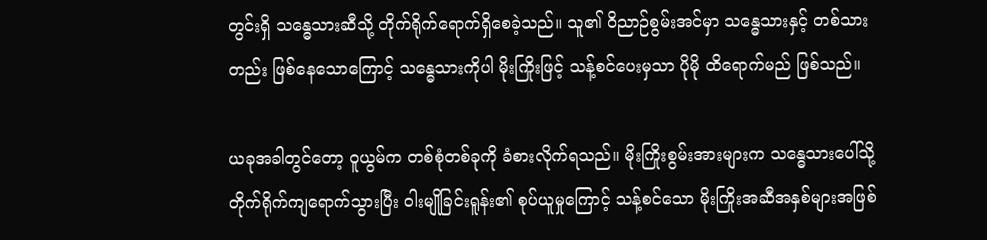တွင်းရှိ သန္ဓေသားဆီသို့ တိုက်ရိုက်ရောက်ရှိစေခဲ့သည်။ သူ၏ ဝိညာဉ်စွမ်းအင်မှာ သန္ဓေသားနှင့် တစ်သားတည်း ဖြစ်နေသောကြောင့် သန္ဓေသားကိုပါ မိုးကြိုးဖြင့် သန့်စင်ပေးမှသာ ပိုမို ထိရောက်မည် ဖြစ်သည်။

ယခုအခါတွင်တော့ ဝူယွမ်က တစ်စုံတစ်ခုကို ခံစားလိုက်ရသည်။ မိုးကြိုးစွမ်းအားများက သန္ဓေသားပေါ်သို့ တိုက်ရိုက်ကျရောက်သွားပြီး ဝါးမျိုခြင်းရူန်း၏ စုပ်ယူမှုကြောင့် သန့်စင်သော မိုးကြိုးအဆီအနှစ်များအဖြစ်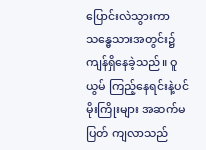ပြောင်းလဲသွားကာ သန္ဓေသားအတွင်း၌ ကျန်ရှိနေခဲ့သည်။ ဝူယွမ် ကြည့်နေရင်းနဲ့ပင် မိုးကြိုးများ အဆက်မပြတ် ကျလာသည်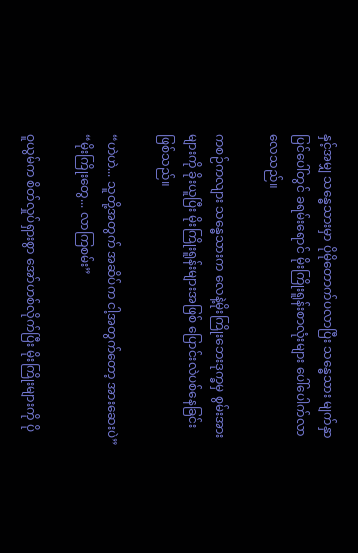နှင့်အမျှ သန္ဓေသားမှာ ပိုမိုတောက်ပလာပြီး သန္ဓေသား မျက်နှာပြင်ပေါ်တွင် ခရမ်းရောင် မိုးကြိုးရူန်းစာလုံးများ ပေါ်ပေါက်လာလေသည်။

ကစဉ်ကလျား သန္ဓေသားက လေနဲ့မိုးကြိုးဘေးဒုက္ခမှ စွမ်းအားများကို ခိုးယူပြီး မိုးကြိုးရူန်းများအဖြစ် ပြောင်းလဲပစ်နေခြင်း ဖြစ်သည်။

“ဟဲဟဲ... သူတို့အတွက် အဆိပ်က ငါ့အတွက်တော့ အားဆေးပဲ” “မိုးကြိုးတွေ... လာကြစမ်း”

ဝူယွမ်က စိတ်လှုပ်ရှားစွာ အော်ဟစ်လိုက်ပြီး မိုးကြိုးများကို ပို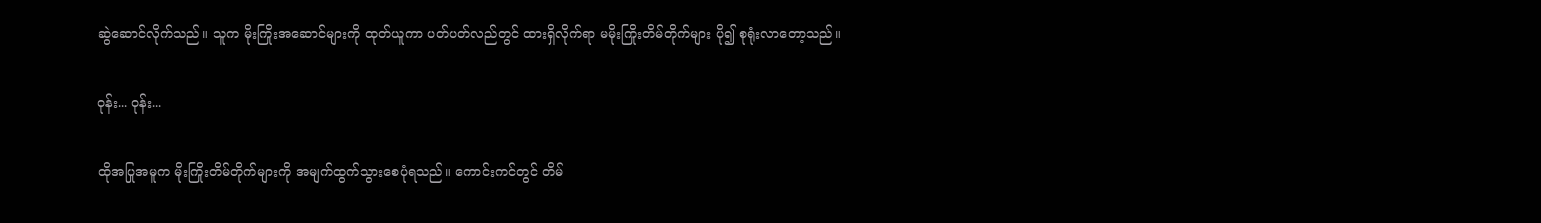ဆွဲဆောင်လိုက်သည်။ သူက မိုးကြိုးအဆောင်များကို ထုတ်ယူကာ ပတ်ပတ်လည်တွင် ထားရှိလိုက်ရာ မမိုးကြိုးတိမ်တိုက်များ ပို၍ စုရုံးလာတော့သည်။

ဝုန်း... ဝုန်း...

ထိုအပြုအမူက မိုးကြိုးတိမ်တိုက်များကို အမျက်ထွက်သွားစေပုံရသည်။ ကောင်းကင်တွင် တိမ်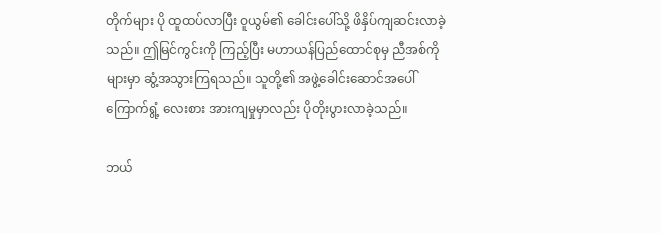တိုက်များ ပို ထူထပ်လာပြီး ဝူယွမ်၏ ခေါင်းပေါ်သို့ ဖိနှိပ်ကျဆင်းလာခဲ့သည်။ ဤမြင်ကွင်းကို ကြည့်ပြီး မဟာယန်ပြည်ထောင်စုမှ ညီအစ်ကိုများမှာ ဆွံ့အသွားကြရသည်။ သူတို့၏ အဖွဲ့ခေါင်းဆောင်အပေါ် ကြောက်ရွံ့ လေးစား အားကျမှုမှာလည်း ပိုတိုးပွားလာခဲ့သည်။

ဘယ်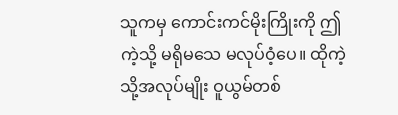သူကမှ ကောင်းကင်မိုးကြိုးကို ဤကဲ့သို့ မရိုမသေ မလုပ်ဝံ့ပေ။ ထိုကဲ့သို့အလုပ်မျိုး ဝူယွမ်တစ်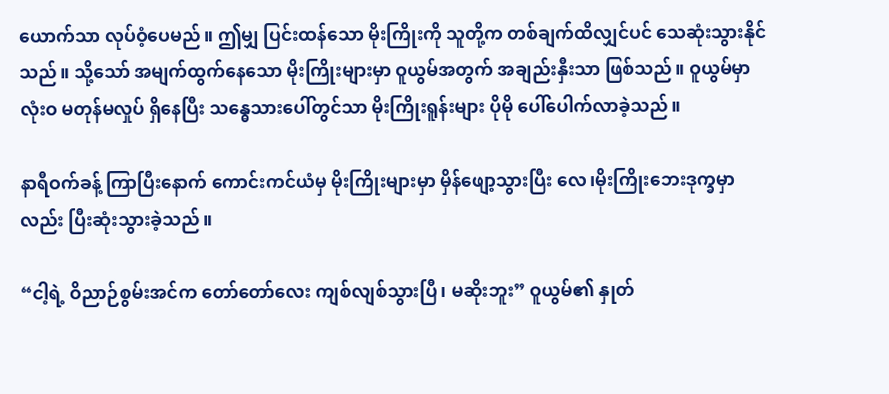ယောက်သာ လုပ်ဝံ့ပေမည်။ ဤမျှ ပြင်းထန်သော မိုးကြိုးကို သူတို့က တစ်ချက်ထိလျှင်ပင် သေဆုံးသွားနိုင်သည်။ သို့သော် အမျက်ထွက်နေသော မိုးကြိုးများမှာ ဝူယွမ်အတွက် အချည်းနှီးသာ ဖြစ်သည်။ ဝူယွမ်မှာ လုံးဝ မတုန်မလှုပ် ရှိနေပြီး သန္ဓေသားပေါ်တွင်သာ မိုးကြိုးရူန်းများ ပိုမို ပေါ်ပေါက်လာခဲ့သည်။

နာရီဝက်ခန့် ကြာပြီးနောက် ကောင်းကင်ယံမှ မိုးကြိုးများမှာ မှိန်ဖျော့သွားပြီး လေ၊မိုးကြိုးဘေးဒုက္ခမှာလည်း ပြီးဆုံးသွားခဲ့သည်။

“ငါ့ရဲ့ ဝိညာဉ်စွမ်းအင်က တော်တော်လေး ကျစ်လျစ်သွားပြီ၊ မဆိုးဘူး” ဝူယွမ်၏ နှုတ်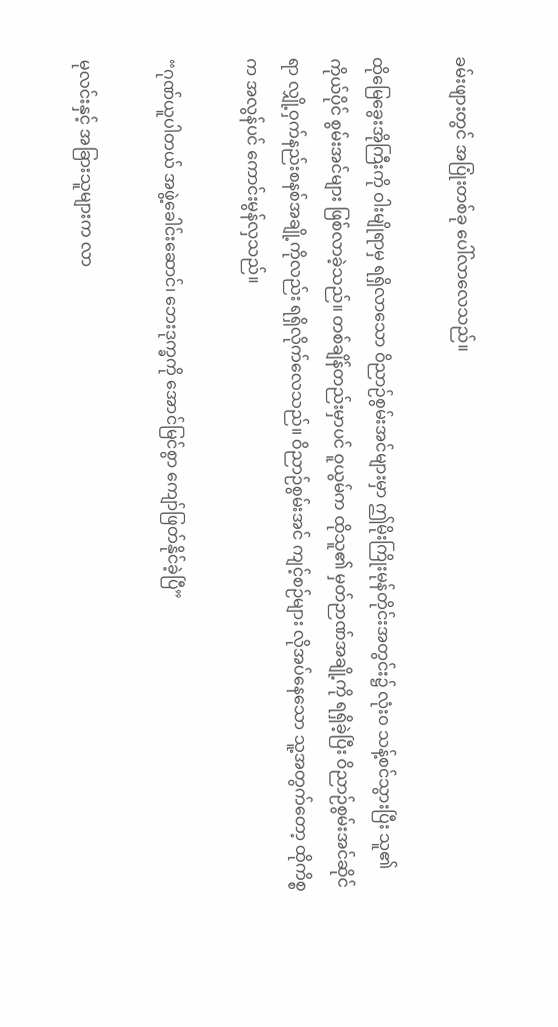ခမ်းဖျားတွင် အပြုံးတစ်ခု ပေါ်လာလေသည်။

ထိုမြေခွေးအိုကြီးကို ဝါးမျိုရာမှ ရရှိလာသော ဝိညာဉ်စွမ်းအင်များမှာ ဤမိုးကြိုးမုန်တိုင်းအတွင်း၌ လုံးဝ သန့်စင်သွားပြီး သူ၏ ကိုယ်ပိုင် စွမ်းအင်များ ဖြစ်လာခဲ့သည်။ တစ်ချိန်တည်းမှာပင် ဝူယွမ်က ထိုသူ၏ မှတ်ဉာဏ်အချို့ကို ရရှိခဲ့ပြီး ဝိညာဉ်စွမ်းအင်ဆိုင်ရာ လျှို့ဝှက်နည်းစနစ်အချို့ကိုလည်း ရရှိလိုက်လေသည်။ ဝိညာဉ်စွမ်းအင် ကျင့်စဉ်များ လိုအပ်နေသော သူ့အတွက်တော့ ထိုကိစ္စက အလွန်ပင် ကောင်းမွန်လှသည်။

“ဂုဏ်ယူပါတယ် အဖွဲ့ခေါင်းဆောင်၊ ဘေးဒုက္ခကို အောင်မြင်စွာ ကျော်ဖြတ်နိုင်ခဲ့ပြီ”

မုလင်းနှင့် အခြားသူများက လာ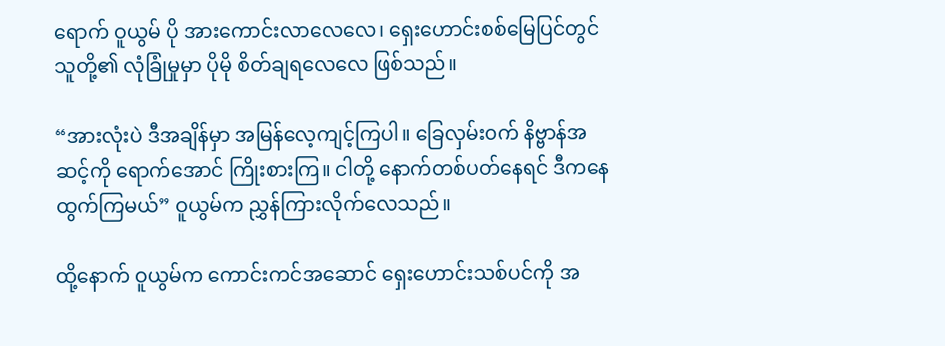ရောက် ဝူယွမ် ပို အားကောင်းလာလေလေ၊ ရှေးဟောင်းစစ်မြေပြင်တွင် သူတို့၏ လုံခြုံမှုမှာ ပိုမို စိတ်ချရလေလေ ဖြစ်သည်။

“အားလုံးပဲ ဒီအချိန်မှာ အမြန်လေ့ကျင့်ကြပါ။ ခြေလှမ်း၀က် နိဗ္ဗာန်အဆင့်ကို ရောက်အောင် ကြိုးစားကြ။ ငါတို့ နောက်တစ်ပတ်နေရင် ဒီကနေ ထွက်ကြမယ်” ဝူယွမ်က ညွှန်ကြားလိုက်လေသည်။

ထို့နောက် ဝူယွမ်က ကောင်းကင်အဆောင် ရှေးဟောင်းသစ်ပင်ကို အ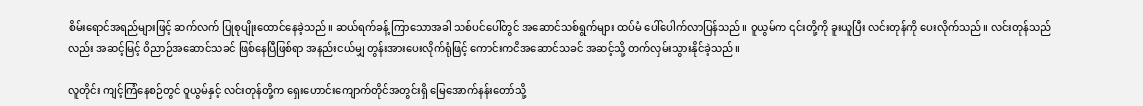စိမ်းရောင်အရည်များဖြင့် ဆက်လက် ပြုစုပျိုးထောင်နေခဲ့သည်။ ဆယ်ရက်ခန့် ကြာသောအခါ သစ်ပင်ပေါ်တွင် အဆောင်သစ်ရွက်များ ထပ်မံ ပေါ်ပေါက်လာပြန်သည်။ ဝူယွမ်က ၎င်းတို့ကို ခူးယူပြီး လင်းတုန်ကို ပေးလိုက်သည်။ လင်းတုန်သည်လည်း အဆင့်မြင့် ဝိညာဉ်အဆောင်သခင် ဖြစ်နေပြီဖြစ်ရာ အနည်းငယ်မျှ တွန်းအားပေးလိုက်ရုံဖြင့် ကောင်းကငိအဆောင်သခင် အဆင့်သို့ တက်လှမ်းသွားနိုင်ခဲ့သည်။

လူတိုင်း ကျင့်ကြံနေစဉ်တွင် ဝူယွမ်နှင့် လင်းတုန်တို့က ရှေးဟောင်းကျောက်တိုင်အတွင်းရှိ မြေအောက်နန်းတော်သို့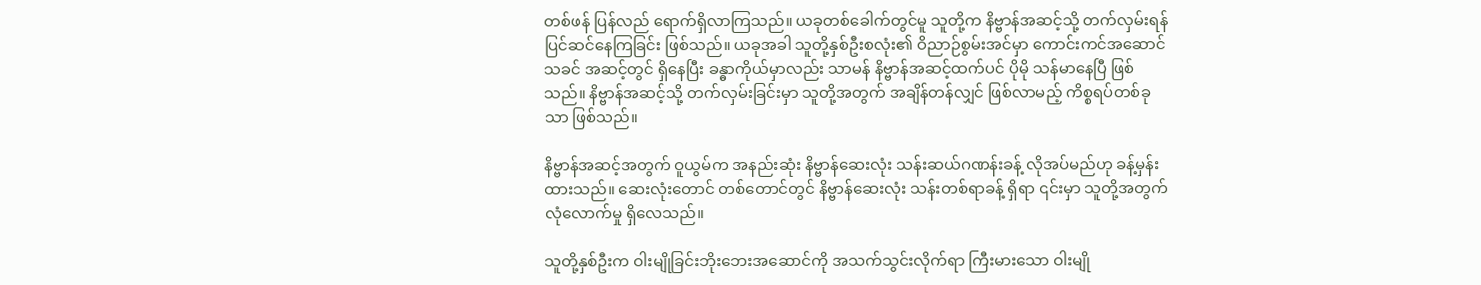တစ်ဖန် ပြန်လည် ရောက်ရှိလာကြသည်။ ယခုတစ်ခေါက်တွင်မူ သူတို့က နိဗ္ဗာန်အဆင့်သို့ တက်လှမ်းရန် ပြင်ဆင်နေကြခြင်း ဖြစ်သည်။ ယခုအခါ သူတို့နှစ်ဦးစလုံး၏ ဝိညာဉ်စွမ်းအင်မှာ ကောင်းကင်အဆောင်သခင် အဆင့်တွင် ရှိနေပြီး ခန္ဓာကိုယ်မှာလည်း သာမန် နိဗ္ဗာန်အဆင့်ထက်ပင် ပိုမို သန်မာနေပြီ ဖြစ်သည်။ နိဗ္ဗာန်အဆင့်သို့ တက်လှမ်းခြင်းမှာ သူတို့အတွက် အချိန်တန်လျှင် ဖြစ်လာမည့် ကိစ္စရပ်တစ်ခုသာ ဖြစ်သည်။

နိဗ္ဗာန်အဆင့်အတွက် ဝူယွမ်က အနည်းဆုံး နိဗ္ဗာန်ဆေးလုံး သန်းဆယ်ဂဏန်းခန့် လိုအပ်မည်ဟု ခန့်မှန်းထားသည်။ ဆေးလုံးတောင် တစ်တောင်တွင် နိဗ္ဗာန်ဆေးလုံး သန်းတစ်ရာခန့် ရှိရာ ၎င်းမှာ သူတို့အတွက် လုံလောက်မှု ရှိလေသည်။

သူတို့နှစ်ဦးက ဝါးမျိုခြင်းဘိုးဘေးအဆောင်ကို အသက်သွင်းလိုက်ရာ ကြီးမားသော ဝါးမျို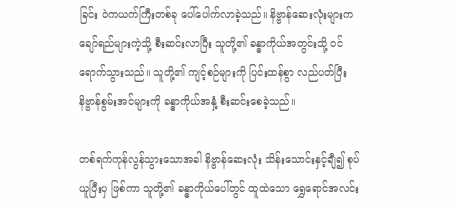ခြင်း ဝဲကယက်ကြီးတစ်ခု ပေါ်ပေါက်လာခဲ့သည်။ နိဗ္ဗာန်ဆေးလုံးများက ချော်ရည်များကဲ့သို့ စီးဆင်းလာပြီး သူတို့၏ ခန္ဓာကိုယ်အတွင်းသို့ ဝင်ရောက်သွားသည်။ သူတို့၏ ကျင့်စဉ်များကို ပြင်းထန်စွာ လည်ပတ်ပြီး နိဗ္ဗာန်စွမ်းအင်များကို ခန္ဓာကိုယ်အနှံ့ စီးဆင်းစေခဲ့သည်။

တစ်ရက်ကုန်လွန်သွားသောအခါ နိဗ္ဗာန်ဆေးလုံး သိန်းသောင်းနှင့်ချီ၍ စုပ်ယူပြီးပှ ဖြစ်ကာ သူတို့၏ ခန္ဓာကိုယ်ပေါ်တွင် ထူထဲသော ရွှေရောင်အလင်း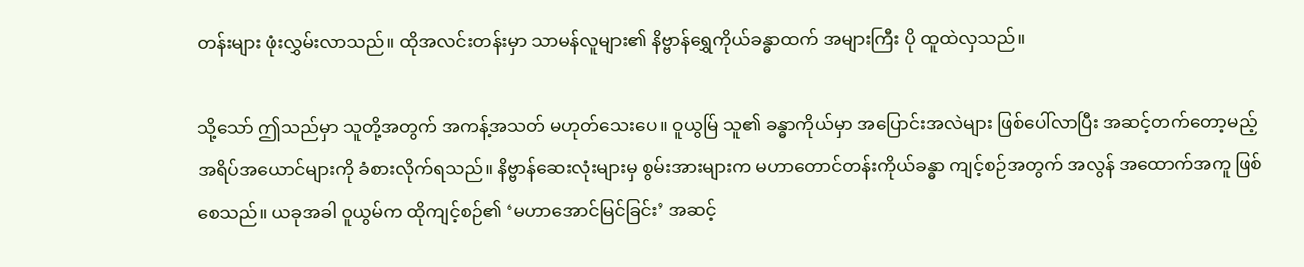တန်းများ ဖုံးလွှမ်းလာသည်။ ထိုအလင်းတန်းမှာ သာမန်လူများ၏ နိဗ္ဗာန်ရွှေကိုယ်ခန္ဓာထက် အများကြီး ပို ထူထဲလှသည်။

သို့သော် ဤသည်မှာ သူတို့အတွက် အကန့်အသတ် မဟုတ်သေးပေ။ ဝူယွမ်ြ သူ၏ ခန္ဓာကိုယ်မှာ အပြောင်းအလဲများ ဖြစ်ပေါ်လာပြီး အဆင့်တက်တော့မည့် အရိပ်အယောင်များကို ခံစားလိုက်ရသည်။ နိဗ္ဗာန်ဆေးလုံးများမှ စွမ်းအားများက မဟာတောင်တန်းကိုယ်ခန္ဓာ ကျင့်စဉ်အတွက် အလွန် အထောက်အကူ ဖြစ်စေသည်။ ယခုအခါ ဝူယွမ်က ထိုကျင့်စဉ်၏ ‘မဟာအောင်မြင်ခြင်း’ အဆင့်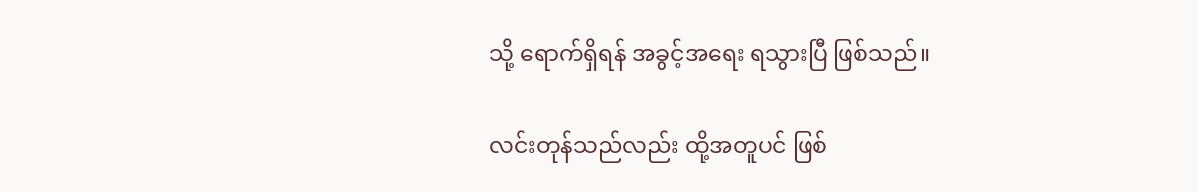သို့ ရောက်ရှိရန် အခွင့်အရေး ရသွားပြီ ဖြစ်သည်။

လင်းတုန်သည်လည်း ထို့အတူပင် ဖြစ်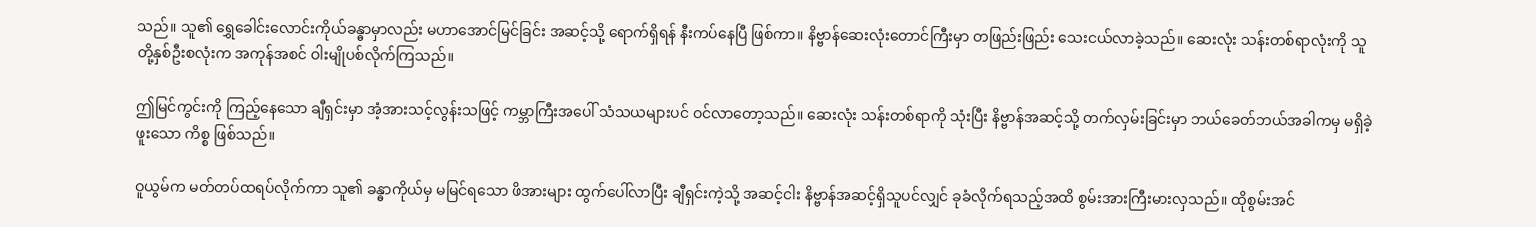သည်။ သူ၏ ရွှေခေါင်းလောင်းကိုယ်ခန္ဓာမှာလည်း မဟာအောင်မြင်ခြင်း အဆင့်သို့ ရောက်ရှိရန် နီးကပ်နေပြီ ဖြစ်ကာ။ နိဗ္ဗာန်ဆေးလုံးတောင်ကြီးမှာ တဖြည်းဖြည်း သေးငယ်လာခဲ့သည်။ ဆေးလုံး သန်းတစ်ရာလုံးကို သူတို့နှစ်ဦးစလုံးက အကုန်အစင် ဝါးမျိုပစ်လိုက်ကြသည်။

ဤမြင်ကွင်းကို ကြည့်နေသော ချီရှင်းမှာ အံ့အားသင့်လွန်းသဖြင့် ကမ္ဘာကြီးအပေါ် သံသယများပင် ဝင်လာတော့သည်။ ဆေးလုံး သန်းတစ်ရာကို သုံးပြီး နိဗ္ဗာန်အဆင့်သို့ တက်လှမ်းခြင်းမှာ ဘယ်ခေတ်ဘယ်အခါကမှ မရှိခဲ့ဖူးသော ကိစ္စ ဖြစ်သည်။

ဝူယွမ်က မတ်တပ်ထရပ်လိုက်ကာ သူ၏ ခန္ဓာကိုယ်မှ မမြင်ရသော ဖိအားများ ထွက်ပေါ်လာပြီး ချီရှင်းကဲ့သို့ အဆင့်ငါး နိဗ္ဗာန်အဆင့်ရှိသူပင်လျှင် ခုခံလိုက်ရသည့်အထိ စွမ်းအားကြီးမားလှသည်။ ထိုစွမ်းအင်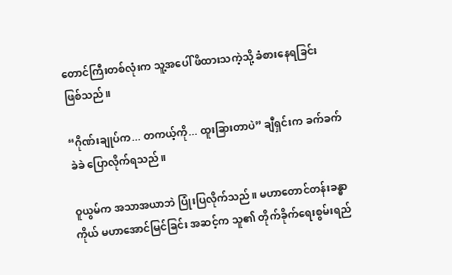တောင်ကြီးတစ်လုံးက သူ့အပေါ် ဖိထားသကဲ့သို့ ခံစားနေရခြင်း ဖြစ်သည်။

“ဂိုဏ်းချုပ်က... တကယ့်ကို... ထူးခြားတာပဲ” ချီရှင်းက ခက်ခက်ခဲခဲ ပြောလိုက်ရသည်။

ဝူယွမ်က အသာအယာဘဲ ပြုံးပြလိုက်သည်။ မဟာတောင်တန်းခန္ဓာကိုယ် မဟာအောင်မြင်ခြင်း အဆင့်က သူ၏ တိုက်ခိုက်ရေးစွမ်းရည်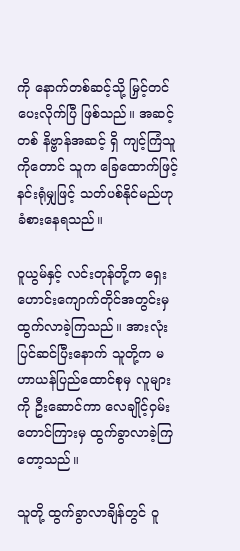ကို နောက်တစ်ဆင့်သို့ မြှင့်တင်ပေးလိုက်ပြီ ဖြစ်သည်။ အဆင့်တစ် နိဗ္ဗာန်အဆင့် ရှိ ကျင့်ကြံသူကိုတောင် သူက ခြေထောက်ဖြင့် နင်းရုံမျှဖြင့် သတ်ပစ်နိုင်မည်ဟု ခံစားနေရသည်။

ဝူယွမ်နှင့် လင်းတုန်တို့က ရှေးဟောင်းကျောက်တိုင်အတွင်းမှ ထွက်လာခဲ့ကြသည်။ အားလုံး ပြင်ဆင်ပြီးနောက် သူတို့က မဟာယန်ပြည်ထောင်စုမှ လူများကို ဦးဆောင်ကာ လေချိုင့်၀ှမ်းတောင်ကြားမှ ထွက်ခွာလာခဲ့ကြတော့သည်။

သူတို့ ထွက်ခွာလာချိန်တွင် ဝူ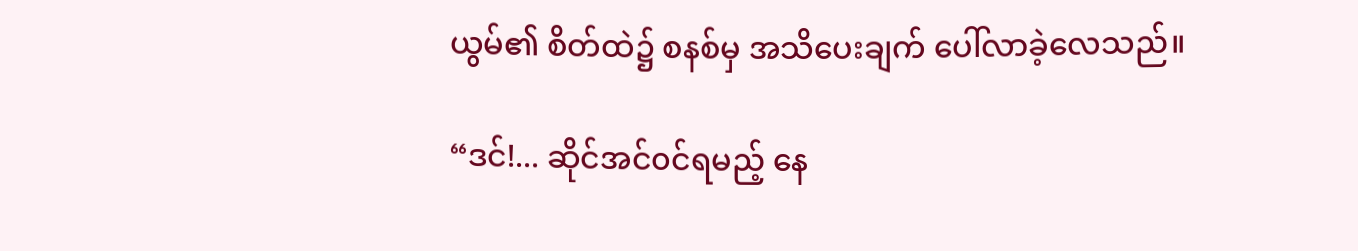ယွမ်၏ စိတ်ထဲ၌ စနစ်မှ အသိပေးချက် ပေါ်လာခဲ့လေသည်။

“ဒင်!... ဆိုင်အင်၀င်ရမည့် နေ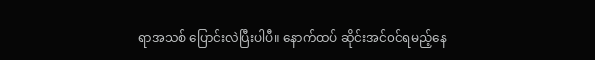ရာအသစ် ပြောင်းလဲပြီးပါပီ။ နောက်ထပ် ဆိုင်းအင်၀င်ရမည့်နေ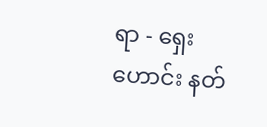ရာ - ရှေးဟောင်း နတ်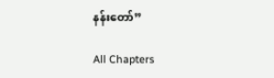နန်းတော်”

All Chapters